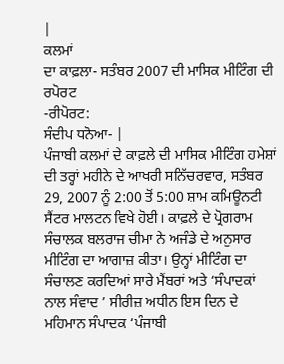|
ਕਲਮਾਂ
ਦਾ ਕਾਫ਼ਲਾ- ਸਤੰਬਰ 2007 ਦੀ ਮਾਸਿਕ ਮੀਟਿੰਗ ਦੀ ਰਪੋਰਟ
-ਰੀਪੋਰਟ:
ਸੰਦੀਪ ਧਨੋਆ- |
ਪੰਜਾਬੀ ਕਲਮਾਂ ਦੇ ਕਾਫ਼ਲੇ ਦੀ ਮਾਸਿਕ ਮੀਟਿੰਗ ਹਮੇਸ਼ਾਂ ਦੀ ਤਰ੍ਹਾਂ ਮਹੀਨੇ ਦੇ ਆਖਰੀ ਸਨਿੱਚਰਵਾਰ, ਸਤੰਬਰ 29, 2007 ਨੂੰ 2:00 ਤੋਂ 5:00 ਸ਼ਾਮ ਕਮਿਊਨਟੀ ਸੈਂਟਰ ਮਾਲਟਨ ਵਿਖੇ ਹੋਈ। ਕਾਫ਼ਲੇ ਦੇ ਪ੍ਰੋਗਰਾਮ ਸੰਚਾਲਕ ਬਲਰਾਜ ਚੀਮਾ ਨੇ ਅਜੰਡੇ ਦੇ ਅਨੁਸਾਰ ਮੀਟਿੰਗ ਦਾ ਆਗਾਜ਼ ਕੀਤਾ। ਉਨ੍ਹਾਂ ਮੀਟਿੰਗ ਦਾ ਸੰਚਾਲਣ ਕਰਦਿਆਂ ਸਾਰੇ ਮੈਂਬਰਾਂ ਅਤੇ ‘ਸੰਪਾਦਕਾਂ ਨਾਲ ਸੰਵਾਦ ’ ਸੀਰੀਜ਼ ਅਧੀਨ ਇਸ ਦਿਨ ਦੇ ਮਹਿਮਾਨ ਸੰਪਾਦਕ ‘ਪੰਜਾਬੀ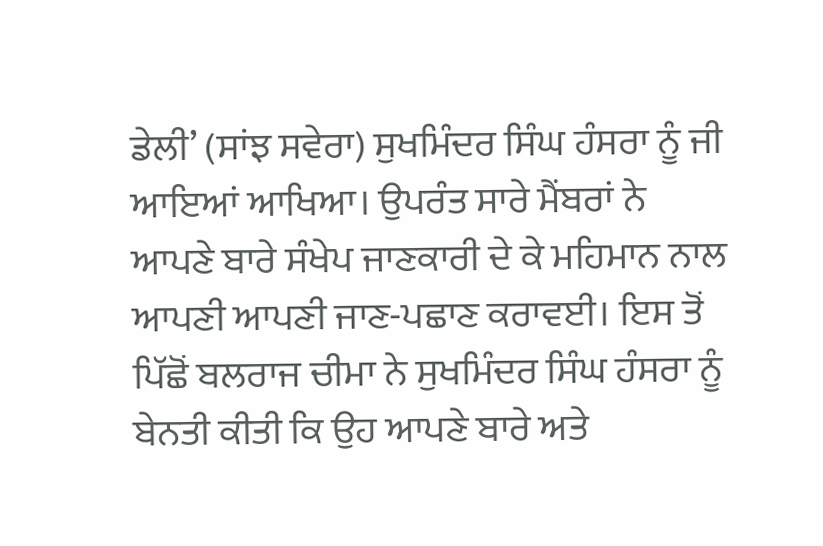ਡੇਲੀ’ (ਸਾਂਝ ਸਵੇਰਾ) ਸੁਖਮਿੰਦਰ ਸਿੰਘ ਹੰਸਰਾ ਨੂੰ ਜੀ ਆਇਆਂ ਆਖਿਆ। ਉਪਰੰਤ ਸਾਰੇ ਮੈਂਬਰਾਂ ਨੇ ਆਪਣੇ ਬਾਰੇ ਸੰਖੇਪ ਜਾਣਕਾਰੀ ਦੇ ਕੇ ਮਹਿਮਾਨ ਨਾਲ ਆਪਣੀ ਆਪਣੀ ਜਾਣ-ਪਛਾਣ ਕਰਾਵਈ। ਇਸ ਤੋਂ ਪਿੱਛੋਂ ਬਲਰਾਜ ਚੀਮਾ ਨੇ ਸੁਖਮਿੰਦਰ ਸਿੰਘ ਹੰਸਰਾ ਨੂੰ ਬੇਨਤੀ ਕੀਤੀ ਕਿ ਉਹ ਆਪਣੇ ਬਾਰੇ ਅਤੇ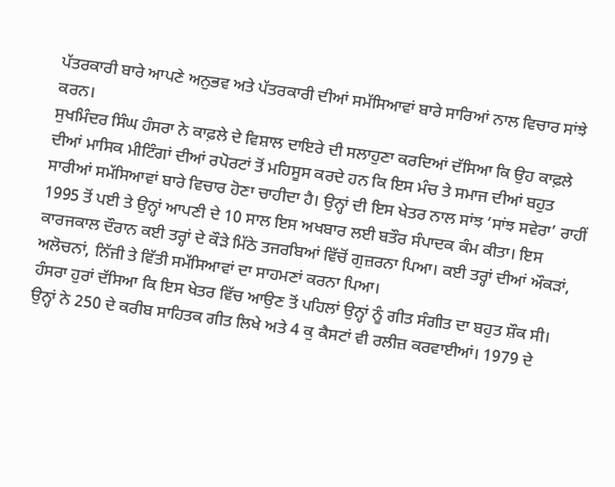ਪੱਤਰਕਾਰੀ ਬਾਰੇ ਆਪਣੇ ਅਨੁਭਵ ਅਤੇ ਪੱਤਰਕਾਰੀ ਦੀਆਂ ਸਮੱਸਿਆਵਾਂ ਬਾਰੇ ਸਾਰਿਆਂ ਨਾਲ ਵਿਚਾਰ ਸਾਂਝੇ ਕਰਨ।
ਸੁਖਮਿੰਦਰ ਸਿੰਘ ਹੰਸਰਾ ਨੇ ਕਾਫ਼ਲੇ ਦੇ ਵਿਸ਼ਾਲ ਦਾਇਰੇ ਦੀ ਸਲਾਹੁਣਾ ਕਰਦਿਆਂ ਦੱਸਿਆ ਕਿ ਉਹ ਕਾਫ਼ਲੇ ਦੀਆਂ ਮਾਸਿਕ ਮੀਟਿੰਗਾਂ ਦੀਆਂ ਰਪੋਰਟਾਂ ਤੋਂ ਮਹਿਸੂਸ ਕਰਦੇ ਹਨ ਕਿ ਇਸ ਮੰਚ ਤੇ ਸਮਾਜ ਦੀਆਂ ਬਹੁਤ ਸਾਰੀਆਂ ਸਮੱਸਿਆਵਾਂ ਬਾਰੇ ਵਿਚਾਰ ਹੋਣਾ ਚਾਹੀਦਾ ਹੈ। ਉਨ੍ਹਾਂ ਦੀ ਇਸ ਖੇਤਰ ਨਾਲ ਸਾਂਝ ‘ਸਾਂਝ ਸਵੇਰਾ’ ਰਾਹੀਂ 1995 ਤੋਂ ਪਈ ਤੇ ਉਨ੍ਹਾਂ ਆਪਣੀ ਦੇ 10 ਸਾਲ ਇਸ ਅਖਬਾਰ ਲਈ ਬਤੌਰ ਸੰਪਾਦਕ ਕੰਮ ਕੀਤਾ। ਇਸ ਕਾਰਜਕਾਲ ਦੌਰਾਨ ਕਈ ਤਰ੍ਹਾਂ ਦੇ ਕੌੜੇ ਮਿੱਠੇ ਤਜਰਬਿਆਂ ਵਿੱਚੋਂ ਗੁਜ਼ਰਨਾ ਪਿਆ। ਕਈ ਤਰ੍ਹਾਂ ਦੀਆਂ ਔਕੜਾਂ, ਅਲੋਚਨਾਂ, ਨਿੱਜੀ ਤੇ ਵਿੱਤੀ ਸਮੱਸਿਆਵਾਂ ਦਾ ਸਾਹਮਣਾਂ ਕਰਨਾ ਪਿਆ।
ਹੰਸਰਾ ਹੁਰਾਂ ਦੱਸਿਆ ਕਿ ਇਸ ਖੇਤਰ ਵਿੱਚ ਆਉਣ ਤੋਂ ਪਹਿਲਾਂ ਉਨ੍ਹਾਂ ਨੂੰ ਗੀਤ ਸੰਗੀਤ ਦਾ ਬਹੁਤ ਸ਼ੌਕ ਸੀ। ਉਨ੍ਹਾਂ ਨੇ 250 ਦੇ ਕਰੀਬ ਸਾਹਿਤਕ ਗੀਤ ਲਿਖੇ ਅਤੇ 4 ਕੁ ਕੈਸਟਾਂ ਵੀ ਰਲੀਜ਼ ਕਰਵਾਈਆਂ। 1979 ਦੇ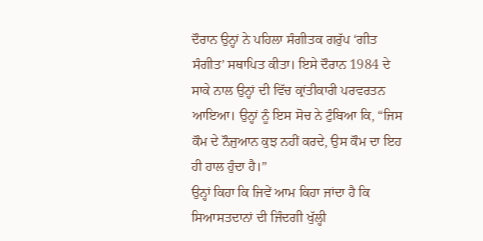ਦੌਰਾਨ ਉਨ੍ਹਾਂ ਨੇ ਪਹਿਲਾ ਸੰਗੀਤਕ ਗਰੁੱਪ ‘ਗੀਤ ਸੰਗੀਤ’ ਸਥਾਪਿਤ ਕੀਤਾ। ਇਸੇ ਦੌਰਾਨ 1984 ਦੇ ਸਾਕੇ ਨਾਲ ਉਨ੍ਹਾਂ ਦੀ ਵਿੱਚ ਕ੍ਰਾਂਤੀਕਾਰੀ ਪਰਵਰਤਨ ਆਇਆ। ਉਨ੍ਹਾਂ ਨੂੰ ਇਸ ਸੋਚ ਨੇ ਟੁੰਬਿਆ ਕਿ, “ਜਿਸ ਕੌਮ ਦੇ ਨੌਜੁਆਨ ਕੁਝ ਨਹੀਂ ਕਰਦੇ, ਉਸ ਕੌਮ ਦਾ ਇਹ ਹੀ ਹਾਲ ਹੁੰਦਾ ਹੈ।”
ਉਨ੍ਹਾਂ ਕਿਹਾ ਕਿ ਜਿਵੇਂ ਆਮ ਕਿਹਾ ਜਾਂਦਾ ਹੈ ਕਿ ਸਿਆਸਤਦਾਨਾਂ ਦੀ ਜਿੰਦਗੀ ਖੁੱਲ੍ਹੀ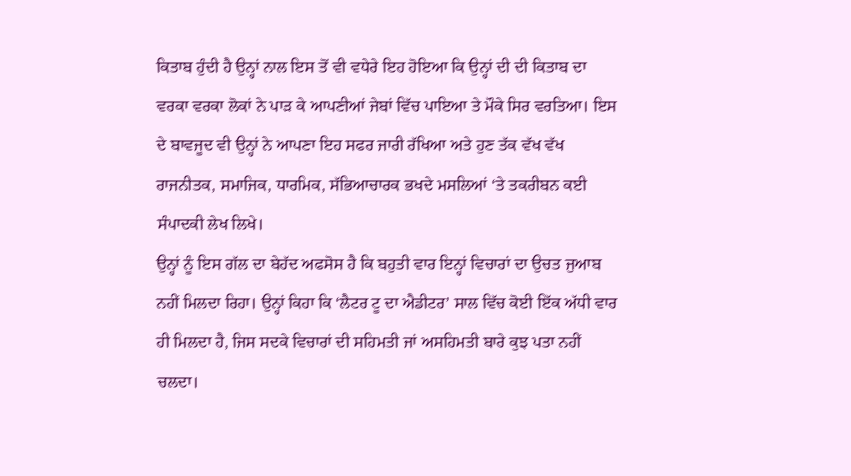ਕਿਤਾਬ ਹੁੰਦੀ ਹੈ ਉਨ੍ਹਾਂ ਨਾਲ ਇਸ ਤੋਂ ਵੀ ਵਧੇਰੇ ਇਹ ਹੋਇਆ ਕਿ ਉਨ੍ਹਾਂ ਦੀ ਦੀ ਕਿਤਾਬ ਦਾ ਵਰਕਾ ਵਰਕਾ ਲੋਕਾਂ ਨੇ ਪਾੜ ਕੇ ਆਪਣੀਆਂ ਜੇਬਾਂ ਵਿੱਚ ਪਾਇਆ ਤੇ ਮੌਕੇ ਸਿਰ ਵਰਤਿਆ। ਇਸ ਦੇ ਬਾਵਜੂਦ ਵੀ ਉਨ੍ਹਾਂ ਨੇ ਆਪਣਾ ਇਹ ਸਫਰ ਜਾਰੀ ਰੱਖਿਆ ਅਤੇ ਹੁਣ ਤੱਕ ਵੱਖ ਵੱਖ ਰਾਜਨੀਤਕ, ਸਮਾਜਿਕ, ਧਾਰਮਿਕ, ਸੱਭਿਆਚਾਰਕ ਭਖਦੇ ਮਸਲਿਆਂ ‘ਤੇ ਤਕਰੀਬਨ ਕਈ ਸੰਪਾਦਕੀ ਲੇਖ ਲਿਖੇ।
ਉਨ੍ਹਾਂ ਨੂੰ ਇਸ ਗੱਲ ਦਾ ਬੇਹੱਦ ਅਫਸੋਸ ਹੈ ਕਿ ਬਹੁਤੀ ਵਾਰ ਇਨ੍ਹਾਂ ਵਿਚਾਰਾਂ ਦਾ ਉਚਤ ਜੁਆਬ ਨਹੀਂ ਮਿਲਦਾ ਰਿਹਾ। ਉਨ੍ਹਾਂ ਕਿਹਾ ਕਿ ‘ਲੈਟਰ ਟੂ ਦਾ ਐਡੀਟਰ’ ਸਾਲ ਵਿੱਚ ਕੋਈ ਇੱਕ ਅੱਧੀ ਵਾਰ ਹੀ ਮਿਲਦਾ ਹੈ, ਜਿਸ ਸਦਕੇ ਵਿਚਾਰਾਂ ਦੀ ਸਹਿਮਤੀ ਜਾਂ ਅਸਹਿਮਤੀ ਬਾਰੇ ਕੁਝ ਪਤਾ ਨਹੀਂ ਚਲਦਾ।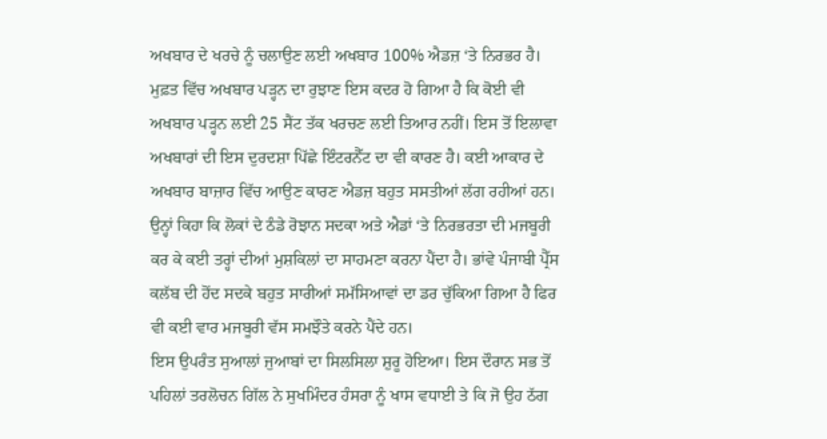ਅਖਬਾਰ ਦੇ ਖਰਚੇ ਨੂੰ ਚਲਾਉਣ ਲਈ ਅਖਬਾਰ 100% ਐਡਜ਼ ‘ਤੇ ਨਿਰਭਰ ਹੈ। ਮੁਫ਼ਤ ਵਿੱਚ ਅਖਬਾਰ ਪੜ੍ਹਨ ਦਾ ਰੁਝਾਣ ਇਸ ਕਦਰ ਹੋ ਗਿਆ ਹੈ ਕਿ ਕੋਈ ਵੀ ਅਖਬਾਰ ਪੜ੍ਹਨ ਲਈ 25 ਸੈਂਟ ਤੱਕ ਖਰਚਣ ਲਈ ਤਿਆਰ ਨਹੀਂ। ਇਸ ਤੋਂ ਇਲਾਵਾ ਅਖਬਾਰਾਂ ਦੀ ਇਸ ਦੁਰਦਸ਼ਾ ਪਿੱਛੇ ਇੰਟਰਨੈੱਟ ਦਾ ਵੀ ਕਾਰਣ ਹੈ। ਕਈ ਆਕਾਰ ਦੇ ਅਖਬਾਰ ਬਾਜ਼ਾਰ ਵਿੱਚ ਆਉਣ ਕਾਰਣ ਐਡਜ਼ ਬਹੁਤ ਸਸਤੀਆਂ ਲੱਗ ਰਹੀਆਂ ਹਨ। ਉਨ੍ਹਾਂ ਕਿਹਾ ਕਿ ਲੋਕਾਂ ਦੇ ਠੰਡੇ ਰੋਝਾਨ ਸਦਕਾ ਅਤੇ ਐਡਾਂ ‘ਤੇ ਨਿਰਭਰਤਾ ਦੀ ਮਜਬੂਰੀ ਕਰ ਕੇ ਕਈ ਤਰ੍ਹਾਂ ਦੀਆਂ ਮੁਸ਼ਕਿਲਾਂ ਦਾ ਸਾਹਮਣਾ ਕਰਨਾ ਪੈਂਦਾ ਹੈ। ਭਾਂਵੇ ਪੰਜਾਬੀ ਪ੍ਰੈੱਸ ਕਲੱਬ ਦੀ ਹੋਂਦ ਸਦਕੇ ਬਹੁਤ ਸਾਰੀਆਂ ਸਮੱਸਿਆਵਾਂ ਦਾ ਡਰ ਚੁੱਕਿਆ ਗਿਆ ਹੈ ਫਿਰ ਵੀ ਕਈ ਵਾਰ ਮਜਬੂਰੀ ਵੱਸ ਸਮਝੌਤੇ ਕਰਨੇ ਪੈਂਦੇ ਹਨ।
ਇਸ ਉਪਰੰਤ ਸੁਆਲਾਂ ਜੁਆਬਾਂ ਦਾ ਸਿਲਸਿਲਾ ਸ਼ੁਰੂ ਹੋਇਆ। ਇਸ ਦੌਰਾਨ ਸਭ ਤੋਂ ਪਹਿਲਾਂ ਤਰਲੋਚਨ ਗਿੱਲ ਨੇ ਸੁਖਮਿੰਦਰ ਹੰਸਰਾ ਨੂੰ ਖਾਸ ਵਧਾਈ ਤੇ ਕਿ ਜੋ ਉਹ ਠੱਗ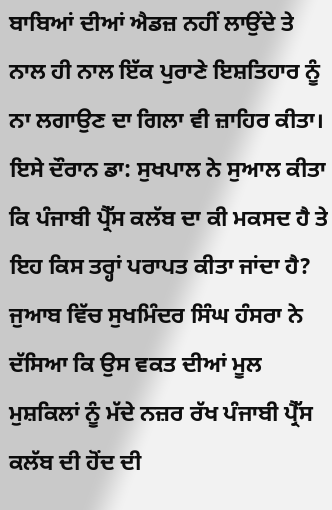ਬਾਬਿਆਂ ਦੀਆਂ ਐਡਜ਼ ਨਹੀਂ ਲਾਉਂਦੇ ਤੇ ਨਾਲ ਹੀ ਨਾਲ ਇੱਕ ਪੁਰਾਣੇ ਇਸ਼ਤਿਹਾਰ ਨੂੰ ਨਾ ਲਗਾਉਣ ਦਾ ਗਿਲਾ ਵੀ ਜ਼ਾਹਿਰ ਕੀਤਾ। ਇਸੇ ਦੌਰਾਨ ਡਾ: ਸੁਖਪਾਲ ਨੇ ਸੁਆਲ ਕੀਤਾ ਕਿ ਪੰਜਾਬੀ ਪ੍ਰੈੱਸ ਕਲੱਬ ਦਾ ਕੀ ਮਕਸਦ ਹੈ ਤੇ ਇਹ ਕਿਸ ਤਰ੍ਹਾਂ ਪਰਾਪਤ ਕੀਤਾ ਜਾਂਦਾ ਹੈ? ਜੁਆਬ ਵਿੱਚ ਸੁਖਮਿੰਦਰ ਸਿੰਘ ਹੰਸਰਾ ਨੇ ਦੱਸਿਆ ਕਿ ਉਸ ਵਕਤ ਦੀਆਂ ਮੂਲ ਮੁਸ਼ਕਿਲਾਂ ਨੂੰ ਮੱਦੇ ਨਜ਼ਰ ਰੱਖ ਪੰਜਾਬੀ ਪ੍ਰੈੱਸ ਕਲੱਬ ਦੀ ਹੋਂਦ ਦੀ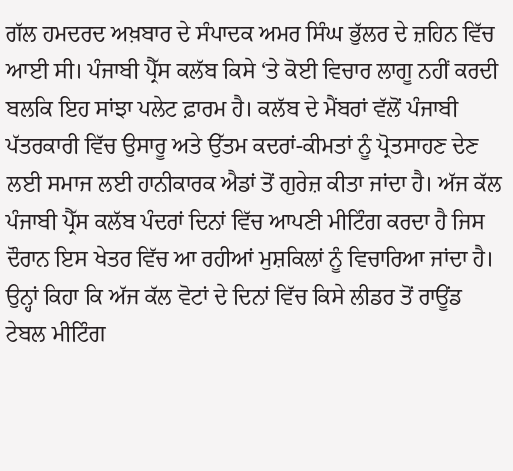ਗੱਲ ਹਮਦਰਦ ਅਖ਼ਬਾਰ ਦੇ ਸੰਪਾਦਕ ਅਮਰ ਸਿੰਘ ਭੁੱਲਰ ਦੇ ਜ਼ਹਿਨ ਵਿੱਚ ਆਈ ਸੀ। ਪੰਜਾਬੀ ਪ੍ਰੈੱਸ ਕਲੱਬ ਕਿਸੇ ‘ਤੇ ਕੋਈ ਵਿਚਾਰ ਲਾਗੂ ਨਹੀਂ ਕਰਦੀ ਬਲਕਿ ਇਹ ਸਾਂਝਾ ਪਲੇਟ ਫ਼ਾਰਮ ਹੈ। ਕਲੱਬ ਦੇ ਮੈਂਬਰਾਂ ਵੱਲੋਂ ਪੰਜਾਬੀ ਪੱਤਰਕਾਰੀ ਵਿੱਚ ਉਸਾਰੂ ਅਤੇ ਉੱਤਮ ਕਦਰਾਂ-ਕੀਮਤਾਂ ਨੂੰ ਪ੍ਰੋਤਸਾਹਣ ਦੇਣ ਲਈ ਸਮਾਜ ਲਈ ਹਾਨੀਕਾਰਕ ਐਡਾਂ ਤੋਂ ਗੁਰੇਜ਼ ਕੀਤਾ ਜਾਂਦਾ ਹੈ। ਅੱਜ ਕੱਲ ਪੰਜਾਬੀ ਪ੍ਰੈੱਸ ਕਲੱਬ ਪੰਦਰਾਂ ਦਿਨਾਂ ਵਿੱਚ ਆਪਣੀ ਮੀਟਿੰਗ ਕਰਦਾ ਹੈ ਜਿਸ ਦੌਰਾਨ ਇਸ ਖੇਤਰ ਵਿੱਚ ਆ ਰਹੀਆਂ ਮੁਸ਼ਕਿਲਾਂ ਨੂੰ ਵਿਚਾਰਿਆ ਜਾਂਦਾ ਹੈ। ਉਨ੍ਹਾਂ ਕਿਹਾ ਕਿ ਅੱਜ ਕੱਲ ਵੋਟਾਂ ਦੇ ਦਿਨਾਂ ਵਿੱਚ ਕਿਸੇ ਲੀਡਰ ਤੋਂ ਰਾਊਂਡ ਟੇਬਲ ਮੀਟਿੰਗ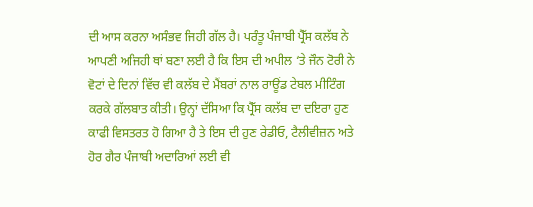ਦੀ ਆਸ ਕਰਨਾ ਅਸੰਭਵ ਜਿਹੀ ਗੱਲ ਹੈ। ਪਰੰਤੂ ਪੰਜਾਬੀ ਪ੍ਰੈੱਸ ਕਲੱਬ ਨੇ ਆਪਣੀ ਅਜਿਹੀ ਥਾਂ ਬਣਾ ਲਈ ਹੈ ਕਿ ਇਸ ਦੀ ਅਪੀਲ ‘ਤੇ ਜੌਨ ਟੋਰੀ ਨੇ ਵੋਟਾਂ ਦੇ ਦਿਨਾਂ ਵਿੱਚ ਵੀ ਕਲੱਬ ਦੇ ਮੈਂਬਰਾਂ ਨਾਲ ਰਾਊਂਡ ਟੇਬਲ ਮੀਟਿੰਗ ਕਰਕੇ ਗੱਲਬਾਤ ਕੀਤੀ। ਉਨ੍ਹਾਂ ਦੱਸਿਆ ਕਿ ਪ੍ਰੈੱਸ ਕਲੱਬ ਦਾ ਦਇਰਾ ਹੁਣ ਕਾਫੀ ਵਿਸਤਰਤ ਹੋ ਗਿਆ ਹੈ ਤੇ ਇਸ ਦੀ ਹੁਣ ਰੇਡੀਓ, ਟੈਲੀਵੀਜ਼ਨ ਅਤੇ ਹੋਰ ਗੈਰ ਪੰਜਾਬੀ ਅਦਾਰਿਆਂ ਲਈ ਵੀ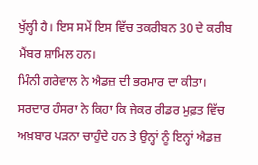ਖੁੱਲ੍ਹੀ ਹੈ। ਇਸ ਸਮੇਂ ਇਸ ਵਿੱਚ ਤਕਰੀਬਨ 30 ਦੇ ਕਰੀਬ ਮੈਂਬਰ ਸ਼ਾਮਿਲ ਹਨ।
ਮਿੰਨੀ ਗਰੇਵਾਲ ਨੇ ਐਡਜ਼ ਦੀ ਭਰਮਾਰ ਦਾ ਕੀਤਾ। ਸਰਦਾਰ ਹੰਸਰਾ ਨੇ ਕਿਹਾ ਕਿ ਜੇਕਰ ਰੀਡਰ ਮੁਫ਼ਤ ਵਿੱਚ ਅਖ਼ਬਾਰ ਪੜਨਾ ਚਾਹੁੰਦੇ ਹਨ ਤੇ ਉਨ੍ਹਾਂ ਨੂੰ ਇਨ੍ਹਾਂ ਐਡਜ਼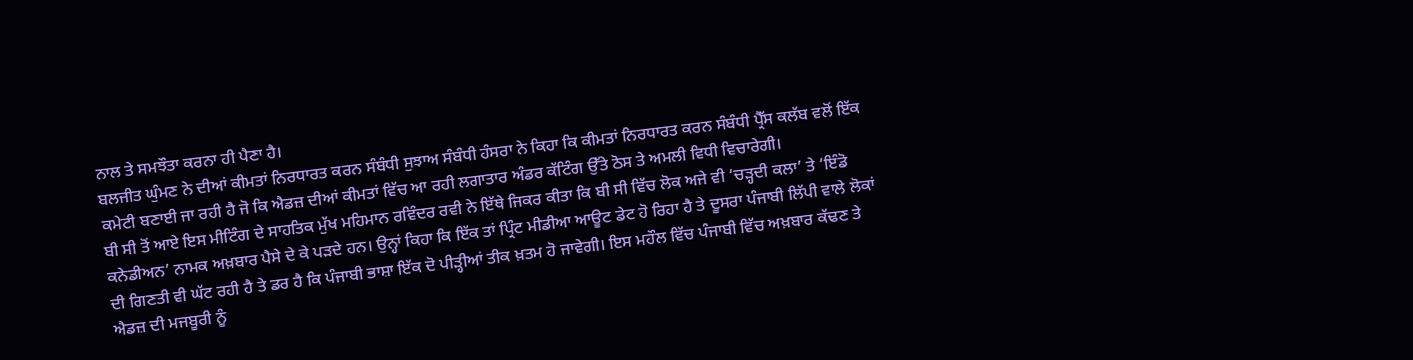ਨਾਲ ਤੇ ਸਮਝੌਤਾ ਕਰਨਾ ਹੀ ਪੈਣਾ ਹੈ।
ਬਲਜੀਤ ਘੁੰਮਣ ਨੇ ਦੀਆਂ ਕੀਮਤਾਂ ਨਿਰਧਾਰਤ ਕਰਨ ਸੰਬੰਧੀ ਸੁਝਾਅ ਸੰਬੰਧੀ ਹੰਸਰਾ ਨੇ ਕਿਹਾ ਕਿ ਕੀਮਤਾਂ ਨਿਰਧਾਰਤ ਕਰਨ ਸੰਬੰਧੀ ਪ੍ਰੈੱਸ ਕਲੱਬ ਵਲੋਂ ਇੱਕ ਕਮੇਟੀ ਬਣਾਈ ਜਾ ਰਹੀ ਹੈ ਜੋ ਕਿ ਐਡਜ਼ ਦੀਆਂ ਕੀਮਤਾਂ ਵਿੱਚ ਆ ਰਹੀ ਲਗਾਤਾਰ ਅੰਡਰ ਕੱਟਿੰਗ ਉੱਤੇ ਠੋਸ ਤੇ ਅਮਲੀ ਵਿਧੀ ਵਿਚਾਰੇਗੀ।
ਬੀ ਸੀ ਤੋਂ ਆਏ ਇਸ ਮੀਟਿੰਗ ਦੇ ਸਾਹਤਿਕ ਮੁੱਖ ਮਹਿਮਾਨ ਰਵਿੰਦਰ ਰਵੀ ਨੇ ਇੱਥੇ ਜਿਕਰ ਕੀਤਾ ਕਿ ਬੀ ਸੀ ਵਿੱਚ ਲੋਕ ਅਜੇ ਵੀ ‘ਚੜ੍ਹਦੀ ਕਲਾ’ ਤੇ ‘ਇੰਡੋ ਕਨੇਡੀਅਨ’ ਨਾਮਕ ਅਖ਼ਬਾਰ ਪੈਸੇ ਦੇ ਕੇ ਪੜਦੇ ਹਨ। ਉਨ੍ਹਾਂ ਕਿਹਾ ਕਿ ਇੱਕ ਤਾਂ ਪ੍ਰਿੰਟ ਮੀਡੀਆ ਆਊਟ ਡੇਟ ਹੋ ਰਿਹਾ ਹੈ ਤੇ ਦੂਸਰਾ ਪੰਜਾਬੀ ਲਿੱਪੀ ਵਾਲੇ ਲੋਕਾਂ ਦੀ ਗਿਣਤੀ ਵੀ ਘੱਟ ਰਹੀ ਹੈ ਤੇ ਡਰ ਹੈ ਕਿ ਪੰਜਾਬੀ ਭਾਸ਼ਾ ਇੱਕ ਦੋ ਪੀੜ੍ਹੀਆਂ ਤੀਕ ਖ਼ਤਮ ਹੋ ਜਾਵੇਗੀ। ਇਸ ਮਹੌਲ ਵਿੱਚ ਪੰਜਾਬੀ ਵਿੱਚ ਅਖ਼ਬਾਰ ਕੱਢਣ ਤੇ ਐਡਜ਼ ਦੀ ਮਜਬੂਰੀ ਨੂੰ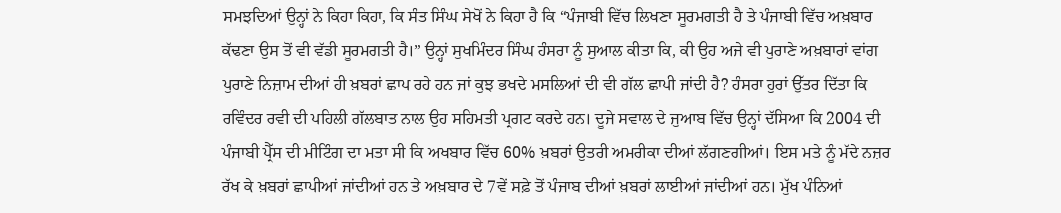ਸਮਝਦਿਆਂ ਉਨ੍ਹਾਂ ਨੇ ਕਿਹਾ ਕਿਹਾ, ਕਿ ਸੰਤ ਸਿੰਘ ਸੇਖੋਂ ਨੇ ਕਿਹਾ ਹੈ ਕਿ “ਪੰਜਾਬੀ ਵਿੱਚ ਲਿਖਣਾ ਸੂਰਮਗਤੀ ਹੈ ਤੇ ਪੰਜਾਬੀ ਵਿੱਚ ਅਖ਼ਬਾਰ ਕੱਢਣਾ ਉਸ ਤੋਂ ਵੀ ਵੱਡੀ ਸੂਰਮਗਤੀ ਹੈ।” ਉਨ੍ਹਾਂ ਸੁਖਮਿੰਦਰ ਸਿੰਘ ਹੰਸਰਾ ਨੂੰ ਸੁਆਲ ਕੀਤਾ ਕਿ, ਕੀ ਉਹ ਅਜੇ ਵੀ ਪੁਰਾਣੇ ਅਖ਼ਬਾਰਾਂ ਵਾਂਗ ਪੁਰਾਣੇ ਨਿਜ਼ਾਮ ਦੀਆਂ ਹੀ ਖ਼ਬਰਾਂ ਛਾਪ ਰਹੇ ਹਨ ਜਾਂ ਕੁਝ ਭਖਦੇ ਮਸਲਿਆਂ ਦੀ ਵੀ ਗੱਲ ਛਾਪੀ ਜਾਂਦੀ ਹੈ? ਹੰਸਰਾ ਹੁਰਾਂ ਉੱਤਰ ਦਿੱਤਾ ਕਿ ਰਵਿੰਦਰ ਰਵੀ ਦੀ ਪਹਿਲੀ ਗੱਲਬਾਤ ਨਾਲ ਉਹ ਸਹਿਮਤੀ ਪ੍ਰਗਟ ਕਰਦੇ ਹਨ। ਦੂਜੇ ਸਵਾਲ ਦੇ ਜੁਆਬ ਵਿੱਚ ਉਨ੍ਹਾਂ ਦੱਸਿਆ ਕਿ 2004 ਦੀ ਪੰਜਾਬੀ ਪ੍ਰੈੱਸ ਦੀ ਮੀਟਿੰਗ ਦਾ ਮਤਾ ਸੀ ਕਿ ਅਖਬਾਰ ਵਿੱਚ 60% ਖ਼ਬਰਾਂ ਉਤਰੀ ਅਮਰੀਕਾ ਦੀਆਂ ਲੱਗਣਗੀਆਂ। ਇਸ ਮਤੇ ਨੂੰ ਮੱਦੇ ਨਜ਼ਰ ਰੱਖ ਕੇ ਖ਼ਬਰਾਂ ਛਾਪੀਆਂ ਜਾਂਦੀਆਂ ਹਨ ਤੇ ਅਖ਼ਬਾਰ ਦੇ 7ਵੇਂ ਸਫ਼ੇ ਤੋਂ ਪੰਜਾਬ ਦੀਆਂ ਖ਼ਬਰਾਂ ਲਾਈਆਂ ਜਾਂਦੀਆਂ ਹਨ। ਮੁੱਖ ਪੰਨਿਆਂ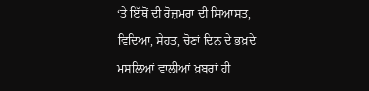‘ਤੇ ਇੱਥੋਂ ਦੀ ਰੋਜ਼ਮਰਾ ਦੀ ਸਿਆਸਤ, ਵਿਦਿਆ, ਸੇਹਤ, ਚੋਣਾਂ ਦਿਨ ਦੇ ਭਖ਼ਦੇ ਮਸਲਿਆਂ ਵਾਲੀਆਂ ਖ਼ਬਰਾਂ ਹੀ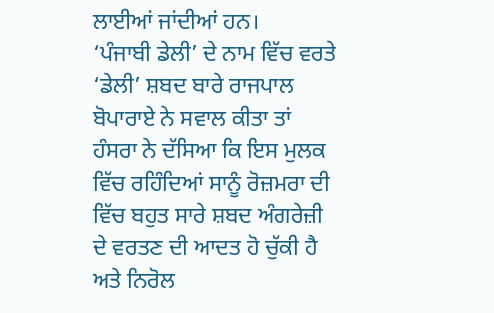ਲਾਈਆਂ ਜਾਂਦੀਆਂ ਹਨ।
‘ਪੰਜਾਬੀ ਡੇਲੀ’ ਦੇ ਨਾਮ ਵਿੱਚ ਵਰਤੇ ‘ਡੇਲੀ’ ਸ਼ਬਦ ਬਾਰੇ ਰਾਜਪਾਲ ਬੋਪਾਰਾਏ ਨੇ ਸਵਾਲ ਕੀਤਾ ਤਾਂ ਹੰਸਰਾ ਨੇ ਦੱਸਿਆ ਕਿ ਇਸ ਮੁਲਕ ਵਿੱਚ ਰਹਿੰਦਿਆਂ ਸਾਨੂੰ ਰੋਜ਼ਮਰਾ ਦੀ ਵਿੱਚ ਬਹੁਤ ਸਾਰੇ ਸ਼ਬਦ ਅੰਗਰੇਜ਼ੀ ਦੇ ਵਰਤਣ ਦੀ ਆਦਤ ਹੋ ਚੁੱਕੀ ਹੈ ਅਤੇ ਨਿਰੋਲ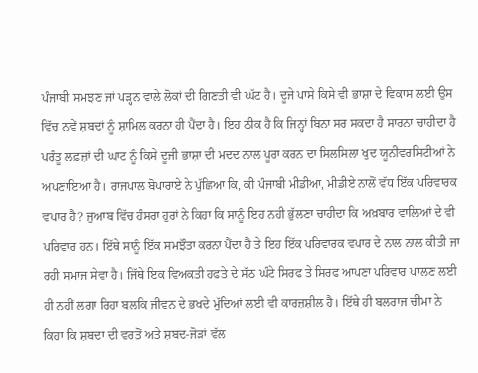ਪੰਜਾਬੀ ਸਮਝਣ ਜਾਂ ਪੜ੍ਹਨ ਵਾਲੇ ਲੋਕਾਂ ਦੀ ਗਿਣਤੀ ਵੀ ਘੱਟ ਹੈ। ਦੂਜੇ ਪਾਸੇ ਕਿਸੇ ਵੀ ਭਾਸ਼ਾ ਦੇ ਵਿਕਾਸ ਲਈ ਉਸ ਵਿੱਚ ਨਵੇਂ ਸ਼ਬਦਾਂ ਨੂੰ ਸ਼ਾਮਿਲ ਕਰਨਾ ਹੀ ਪੈਂਦਾ ਹੈ। ਇਹ ਠੀਕ ਹੈ ਕਿ ਜਿਨ੍ਹਾਂ ਬਿਨਾ ਸਰ ਸਕਦਾ ਹੈ ਸਾਰਨਾ ਚਾਹੀਦਾ ਹੈ ਪਰੰਤੂ ਲਫ਼ਜ਼ਾਂ ਦੀ ਘਾਟ ਨੂੰ ਕਿਸੇ ਦੂਜੀ ਭਾਸ਼ਾ ਦੀ ਮਦਦ ਨਾਲ ਪੂਰਾ ਕਰਨ ਦਾ ਸਿਲਸਿਲਾ ਖੁਦ ਯੂਨੀਵਰਸਿਟੀਆਂ ਨੇ ਅਪਣਾਇਆ ਹੈ। ਰਾਜਪਾਲ ਬੋਪਾਰਾਏ ਨੇ ਪੁੱਛਿਆ ਕਿ, ਕੀ ਪੰਜਾਬੀ ਮੀਡੀਆ, ਮੀਡੀਏ ਨਾਲੋਂ ਵੱਧ ਇੱਕ ਪਰਿਵਾਰਕ ਵਪਾਰ ਹੈ? ਜੁਆਬ ਵਿੱਚ ਹੰਸਰਾ ਹੁਰਾਂ ਨੇ ਕਿਹਾ ਕਿ ਸਾਨੂੰ ਇਹ ਨਹੀ ਭੁੱਲਣਾ ਚਾਹੀਦਾ ਕਿ ਅਖ਼ਬਾਰ ਵਾਲਿਆਂ ਦੇ ਵੀ ਪਰਿਵਾਰ ਹਨ। ਇੱਥੇ ਸਾਨੂੰ ਇੱਕ ਸਮਝੌਤਾ ਕਰਨਾ ਪੈਂਦਾ ਹੈ ਤੇ ਇਹ ਇੱਕ ਪਰਿਵਾਰਕ ਵਪਾਰ ਦੇ ਨਾਲ ਨਾਲ ਕੀਤੀ ਜਾ ਰਹੀ ਸਮਾਜ ਸੇਵਾ ਹੈ। ਜਿੱਥੇ ਇਕ ਵਿਅਕਤੀ ਹਫਤੇ ਦੇ ਸੱਠ ਘੰਟੇ ਸਿਰਫ ਤੇ ਸਿਰਫ ਆਪਣਾ ਪਰਿਵਾਰ ਪਾਲਣ ਲਈ ਹੀ ਨਹੀਂ ਲਗਾ ਰਿਹਾ ਬਲਕਿ ਜੀਵਨ ਦੇ ਭਖਦੇ ਮੁੱਦਿਆਂ ਲਈ ਵੀ ਕਾਰਜ਼ਸ਼ੀਲ ਹੈ। ਇੱਥੇ ਹੀ ਬਲਰਾਜ ਚੀਮਾ ਨੇ ਕਿਹਾ ਕਿ ਸ਼ਬਦਾ ਦੀ ਵਰਤੋਂ ਅਤੇ ਸ਼ਬਦ-ਜੋੜਾਂ ਵੱਲ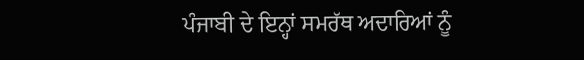ਪੰਜਾਬੀ ਦੇ ਇਨ੍ਹਾਂ ਸਮਰੱਥ ਅਦਾਰਿਆਂ ਨੂੰ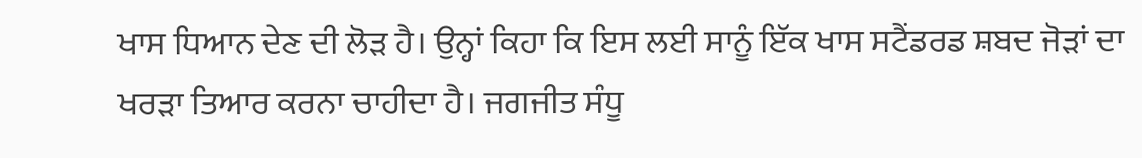ਖਾਸ ਧਿਆਨ ਦੇਣ ਦੀ ਲੋੜ ਹੈ। ਉਨ੍ਹਾਂ ਕਿਹਾ ਕਿ ਇਸ ਲਈ ਸਾਨੂੰ ਇੱਕ ਖਾਸ ਸਟੈਂਡਰਡ ਸ਼ਬਦ ਜੋੜਾਂ ਦਾ ਖਰੜਾ ਤਿਆਰ ਕਰਨਾ ਚਾਹੀਦਾ ਹੈ। ਜਗਜੀਤ ਸੰਧੂ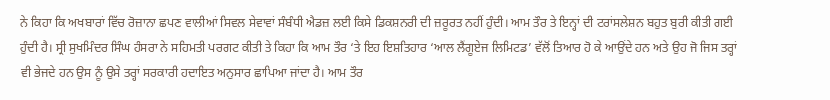ਨੇ ਕਿਹਾ ਕਿ ਅਖਬਾਰਾਂ ਵਿੱਚ ਰੋਜ਼ਾਨਾ ਛਪਣ ਵਾਲੀਆਂ ਸਿਵਲ ਸੇਵਾਵਾਂ ਸੰਬੰਧੀ ਐਡਜ਼ ਲਈ ਕਿਸੇ ਡਿਕਸ਼ਨਰੀ ਦੀ ਜ਼ਰੂਰਤ ਨਹੀਂ ਹੁੰਦੀ। ਆਮ ਤੌਰ ਤੇ ਇਨ੍ਹਾਂ ਦੀ ਟਰਾਂਸਲੇਸ਼ਨ ਬਹੁਤ ਬੁਰੀ ਕੀਤੀ ਗਈ ਹੁੰਦੀ ਹੈ। ਸ੍ਰੀ ਸੁਖਮਿੰਦਰ ਸਿੰਘ ਹੰਸਰਾ ਨੇ ਸਹਿਮਤੀ ਪਰਗਟ ਕੀਤੀ ਤੇ ਕਿਹਾ ਕਿ ਆਮ ਤੌਰ ‘ਤੇ ਇਹ ਇਸ਼ਤਿਹਾਰ ‘ਆਲ ਲੈਂਗੂਏਜ ਲਿਮਿਟਡ’ ਵੱਲੋਂ ਤਿਆਰ ਹੋ ਕੇ ਆਉਂਦੇ ਹਨ ਅਤੇ ਉਹ ਜੋ ਜਿਸ ਤਰ੍ਹਾਂ ਵੀ ਭੇਜਦੇ ਹਨ ਉਸ ਨੂੰ ਉਸੇ ਤਰ੍ਹਾਂ ਸਰਕਾਰੀ ਹਦਾਇਤ ਅਨੁਸਾਰ ਛਾਪਿਆ ਜਾਂਦਾ ਹੈ। ਆਮ ਤੌਰ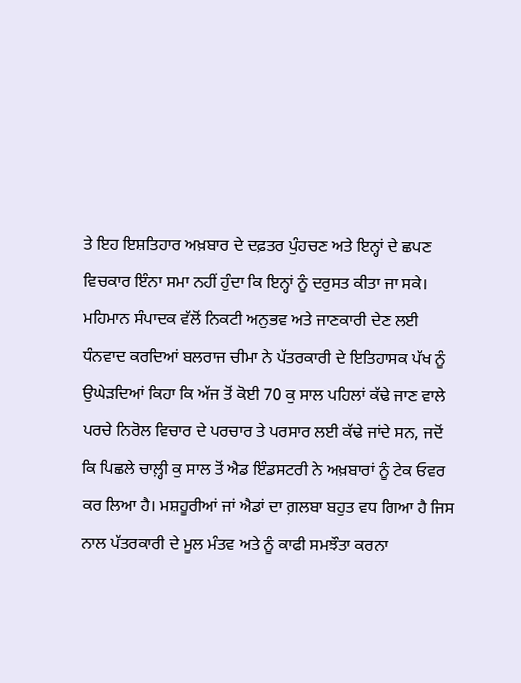ਤੇ ਇਹ ਇਸ਼ਤਿਹਾਰ ਅਖ਼ਬਾਰ ਦੇ ਦਫ਼ਤਰ ਪੁੰਹਚਣ ਅਤੇ ਇਨ੍ਹਾਂ ਦੇ ਛਪਣ ਵਿਚਕਾਰ ਇੰਨਾ ਸਮਾ ਨਹੀਂ ਹੁੰਦਾ ਕਿ ਇਨ੍ਹਾਂ ਨੂੰ ਦਰੁਸਤ ਕੀਤਾ ਜਾ ਸਕੇ।
ਮਹਿਮਾਨ ਸੰਪਾਦਕ ਵੱਲੋਂ ਨਿਕਟੀ ਅਨੁਭਵ ਅਤੇ ਜਾਣਕਾਰੀ ਦੇਣ ਲਈ ਧੰਨਵਾਦ ਕਰਦਿਆਂ ਬਲਰਾਜ ਚੀਮਾ ਨੇ ਪੱਤਰਕਾਰੀ ਦੇ ਇਤਿਹਾਸਕ ਪੱਖ ਨੂੰ ਉਘੇੜਦਿਆਂ ਕਿਹਾ ਕਿ ਅੱਜ ਤੋਂ ਕੋਈ 70 ਕੁ ਸਾਲ ਪਹਿਲਾਂ ਕੱਢੇ ਜਾਣ ਵਾਲੇ ਪਰਚੇ ਨਿਰੋਲ ਵਿਚਾਰ ਦੇ ਪਰਚਾਰ ਤੇ ਪਰਸਾਰ ਲਈ ਕੱਢੇ ਜਾਂਦੇ ਸਨ, ਜਦੋਂ ਕਿ ਪਿਛਲੇ ਚਾਲ਼੍ਹੀ ਕੁ ਸਾਲ ਤੋਂ ਐਡ ਇੰਡਸਟਰੀ ਨੇ ਅਖ਼ਬਾਰਾਂ ਨੂੰ ਟੇਕ ਓਵਰ ਕਰ ਲਿਆ ਹੈ। ਮਸ਼ਹੂਰੀਆਂ ਜਾਂ ਐਡਾਂ ਦਾ ਗ਼ਲਬਾ ਬਹੁਤ ਵਧ ਗਿਆ ਹੈ ਜਿਸ ਨਾਲ ਪੱਤਰਕਾਰੀ ਦੇ ਮੂਲ ਮੰਤਵ ਅਤੇ ਨੂੰ ਕਾਫੀ ਸਮਝੌਤਾ ਕਰਨਾ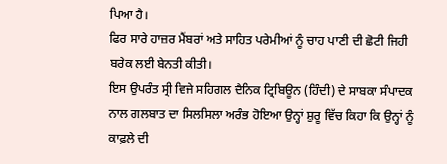ਪਿਆ ਹੈ।
ਫਿਰ ਸਾਰੇ ਹਾਜ਼ਰ ਮੈਂਬਰਾਂ ਅਤੇ ਸਾਹਿਤ ਪਰੇਮੀਆਂ ਨੂੰ ਚਾਹ ਪਾਣੀ ਦੀ ਛੋਟੀ ਜਿਹੀ ਬਰੇਕ ਲਈ ਬੇਨਤੀ ਕੀਤੀ।
ਇਸ ਉਪਰੰਤ ਸ੍ਰੀ ਵਿਜੇ ਸਹਿਗਲ ਦੈਨਿਕ ਟ੍ਰਿਬਿਊਨ (ਹਿੰਦੀ) ਦੇ ਸਾਬਕਾ ਸੰਪਾਦਕ ਨਾਲ ਗਲਬਾਤ ਦਾ ਸਿਲਸਿਲਾ ਅਰੰਭ ਹੋਇਆ ਉਨ੍ਹਾਂ ਸ਼ੁਰੂ ਵਿੱਚ ਕਿਹਾ ਕਿ ਉਨ੍ਹਾਂ ਨੂੰ ਕਾਫ਼ਲੇ ਦੀ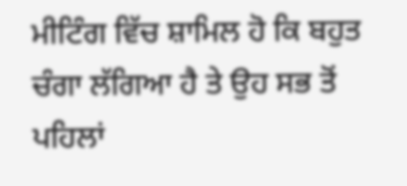ਮੀਟਿੰਗ ਵਿੱਚ ਸ਼ਾਮਿਲ ਹੋ ਕਿ ਬਹੁਤ ਚੰਗਾ ਲੱਗਿਆ ਹੈ ਤੇ ਉਹ ਸਭ ਤੋਂ ਪਹਿਲਾਂ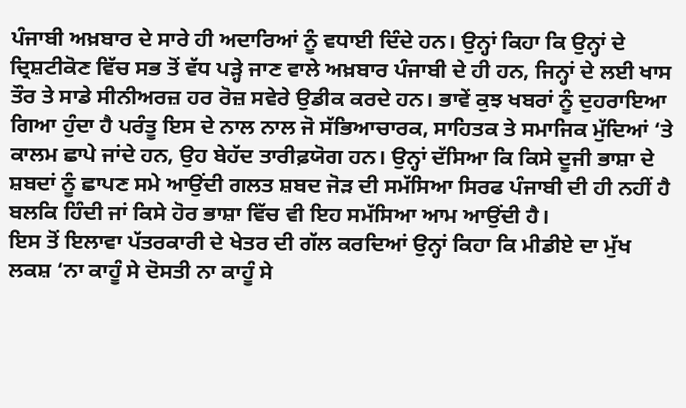ਪੰਜਾਬੀ ਅਖ਼ਬਾਰ ਦੇ ਸਾਰੇ ਹੀ ਅਦਾਰਿਆਂ ਨੂੰ ਵਧਾਈ ਦਿੰਦੇ ਹਨ। ਉਨ੍ਹਾਂ ਕਿਹਾ ਕਿ ਉਨ੍ਹਾਂ ਦੇ ਦ੍ਰਿਸ਼ਟੀਕੋਣ ਵਿੱਚ ਸਭ ਤੋਂ ਵੱਧ ਪੜ੍ਹੇ ਜਾਣ ਵਾਲੇ ਅਖ਼ਬਾਰ ਪੰਜਾਬੀ ਦੇ ਹੀ ਹਨ, ਜਿਨ੍ਹਾਂ ਦੇ ਲਈ ਖਾਸ ਤੌਰ ਤੇ ਸਾਡੇ ਸੀਨੀਅਰਜ਼ ਹਰ ਰੋਜ਼ ਸਵੇਰੇ ਉਡੀਕ ਕਰਦੇ ਹਨ। ਭਾਵੇਂ ਕੁਝ ਖਬਰਾਂ ਨੂੰ ਦੁਹਰਾਇਆ ਗਿਆ ਹੁੰਦਾ ਹੈ ਪਰੰਤੂ ਇਸ ਦੇ ਨਾਲ ਨਾਲ ਜੋ ਸੱਭਿਆਚਾਰਕ, ਸਾਹਿਤਕ ਤੇ ਸਮਾਜਿਕ ਮੁੱਦਿਆਂ ‘ਤੇ ਕਾਲਮ ਛਾਪੇ ਜਾਂਦੇ ਹਨ, ਉਹ ਬੇਹੱਦ ਤਾਰੀਫ਼ਯੋਗ ਹਨ। ਉਨ੍ਹਾਂ ਦੱਸਿਆ ਕਿ ਕਿਸੇ ਦੂਜੀ ਭਾਸ਼ਾ ਦੇ ਸ਼ਬਦਾਂ ਨੂੰ ਛਾਪਣ ਸਮੇ ਆਉਂਦੀ ਗਲਤ ਸ਼ਬਦ ਜੋੜ ਦੀ ਸਮੱਸਿਆ ਸਿਰਫ ਪੰਜਾਬੀ ਦੀ ਹੀ ਨਹੀਂ ਹੈ ਬਲਕਿ ਹਿੰਦੀ ਜਾਂ ਕਿਸੇ ਹੋਰ ਭਾਸ਼ਾ ਵਿੱਚ ਵੀ ਇਹ ਸਮੱਸਿਆ ਆਮ ਆਉਂਦੀ ਹੈ।
ਇਸ ਤੋਂ ਇਲਾਵਾ ਪੱਤਰਕਾਰੀ ਦੇ ਖੇਤਰ ਦੀ ਗੱਲ ਕਰਦਿਆਂ ਉਨ੍ਹਾਂ ਕਿਹਾ ਕਿ ਮੀਡੀਏ ਦਾ ਮੁੱਖ ਲਕਸ਼ ‘ਨਾ ਕਾਹੂੰ ਸੇ ਦੋਸਤੀ ਨਾ ਕਾਹੂੰ ਸੇ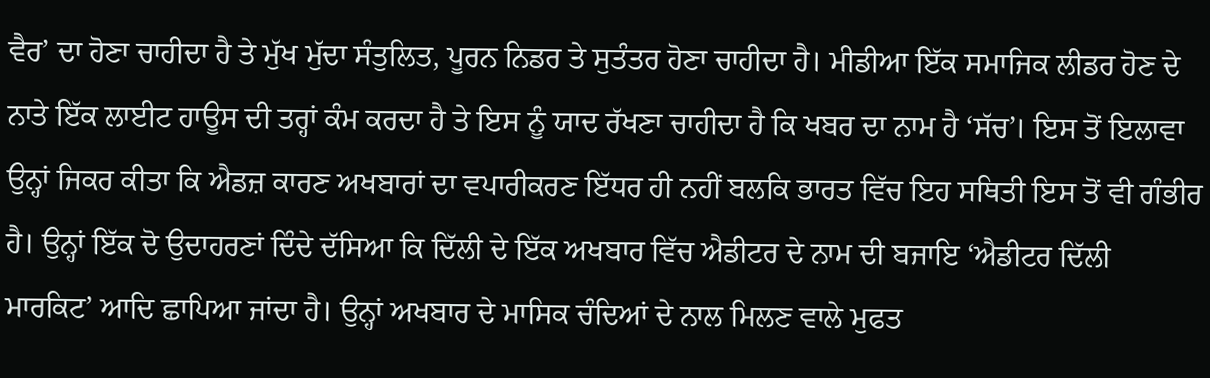ਵੈਰ’ ਦਾ ਹੋਣਾ ਚਾਹੀਦਾ ਹੈ ਤੇ ਮੁੱਖ ਮੁੱਦਾ ਸੰਤੁਲਿਤ, ਪੂਰਨ ਨਿਡਰ ਤੇ ਸੁਤੰਤਰ ਹੋਣਾ ਚਾਹੀਦਾ ਹੈ। ਮੀਡੀਆ ਇੱਕ ਸਮਾਜਿਕ ਲੀਡਰ ਹੋਣ ਦੇ ਨਾਤੇ ਇੱਕ ਲਾਈਟ ਹਾਊਸ ਦੀ ਤਰ੍ਹਾਂ ਕੰਮ ਕਰਦਾ ਹੈ ਤੇ ਇਸ ਨੂੰ ਯਾਦ ਰੱਖਣਾ ਚਾਹੀਦਾ ਹੈ ਕਿ ਖਬਰ ਦਾ ਨਾਮ ਹੈ ‘ਸੱਚ’। ਇਸ ਤੋਂ ਇਲਾਵਾ ਉਨ੍ਹਾਂ ਜਿਕਰ ਕੀਤਾ ਕਿ ਐਡਜ਼ ਕਾਰਣ ਅਖਬਾਰਾਂ ਦਾ ਵਪਾਰੀਕਰਣ ਇੱਧਰ ਹੀ ਨਹੀਂ ਬਲਕਿ ਭਾਰਤ ਵਿੱਚ ਇਹ ਸਥਿਤੀ ਇਸ ਤੋਂ ਵੀ ਗੰਭੀਰ ਹੈ। ਉਨ੍ਹਾਂ ਇੱਕ ਦੋ ਉਦਾਹਰਣਾਂ ਦਿੰਦੇ ਦੱਸਿਆ ਕਿ ਦਿੱਲੀ ਦੇ ਇੱਕ ਅਖਬਾਰ ਵਿੱਚ ਐਡੀਟਰ ਦੇ ਨਾਮ ਦੀ ਬਜਾਇ ‘ਐਡੀਟਰ ਦਿੱਲੀ ਮਾਰਕਿਟ’ ਆਦਿ ਛਾਪਿਆ ਜਾਂਦਾ ਹੈ। ਉਨ੍ਹਾਂ ਅਖਬਾਰ ਦੇ ਮਾਸਿਕ ਚੰਦਿਆਂ ਦੇ ਨਾਲ ਮਿਲਣ ਵਾਲੇ ਮੁਫਤ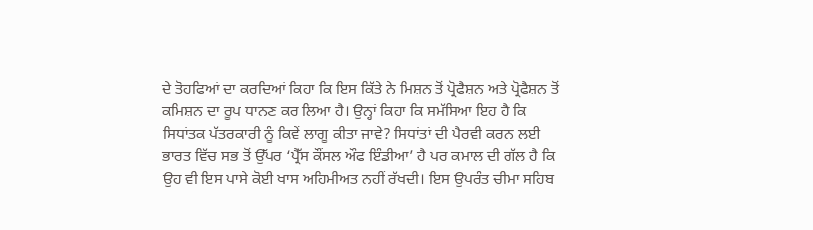ਦੇ ਤੋਹਫਿਆਂ ਦਾ ਕਰਦਿਆਂ ਕਿਹਾ ਕਿ ਇਸ ਕਿੱਤੇ ਨੇ ਮਿਸ਼ਨ ਤੋਂ ਪ੍ਰੋਫੈਸ਼ਨ ਅਤੇ ਪ੍ਰੋਫੈਸ਼ਨ ਤੋਂ ਕਮਿਸ਼ਨ ਦਾ ਰੂਪ ਧਾਨਣ ਕਰ ਲਿਆ ਹੈ। ਉਨ੍ਹਾਂ ਕਿਹਾ ਕਿ ਸਮੱਸਿਆ ਇਹ ਹੈ ਕਿ ਸਿਧਾਂਤਕ ਪੱਤਰਕਾਰੀ ਨੂੰ ਕਿਵੇਂ ਲਾਗੂ ਕੀਤਾ ਜਾਵੇ? ਸਿਧਾਂਤਾਂ ਦੀ ਪੈਰਵੀ ਕਰਨ ਲਈ ਭਾਰਤ ਵਿੱਚ ਸਭ ਤੋਂ ਉੱਪਰ ‘ਪ੍ਰੈੱਸ ਕੌਂਸਲ ਔਫ ਇੰਡੀਆ’ ਹੈ ਪਰ ਕਮਾਲ ਦੀ ਗੱਲ ਹੈ ਕਿ ਉਹ ਵੀ ਇਸ ਪਾਸੇ ਕੋਈ ਖਾਸ ਅਹਿਮੀਅਤ ਨਹੀਂ ਰੱਖਦੀ। ਇਸ ਉਪਰੰਤ ਚੀਮਾ ਸਹਿਬ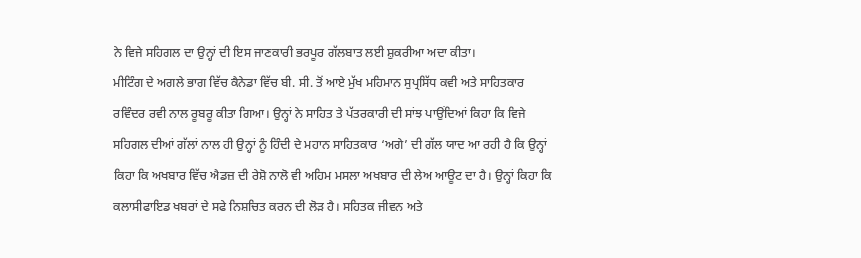ਨੇ ਵਿਜੇ ਸਹਿਗਲ ਦਾ ਉਨ੍ਹਾਂ ਦੀ ਇਸ ਜਾਣਕਾਰੀ ਭਰਪੂਰ ਗੱਲਬਾਤ ਲਈ ਸ਼ੁਕਰੀਆ ਅਦਾ ਕੀਤਾ।
ਮੀਟਿੰਗ ਦੇ ਅਗਲੇ ਭਾਗ ਵਿੱਚ ਕੈਨੇਡਾ ਵਿੱਚ ਬੀ. ਸੀ. ਤੋਂ ਆਏ ਮੁੱਖ ਮਹਿਮਾਨ ਸੁਪ੍ਰਸਿੱਧ ਕਵੀ ਅਤੇ ਸਾਹਿਤਕਾਰ ਰਵਿੰਦਰ ਰਵੀ ਨਾਲ ਰੂਬਰੂ ਕੀਤਾ ਗਿਆ। ਉਨ੍ਹਾਂ ਨੇ ਸਾਹਿਤ ਤੇ ਪੱਤਰਕਾਰੀ ਦੀ ਸਾਂਝ ਪਾਉਂਦਿਆਂ ਕਿਹਾ ਕਿ ਵਿਜੇ ਸਹਿਗਲ ਦੀਆਂ ਗੱਲਾਂ ਨਾਲ ਹੀ ਉਨ੍ਹਾਂ ਨੂੰ ਹਿੰਦੀ ਦੇ ਮਹਾਨ ਸਾਹਿਤਕਾਰ ‘ਅਗੇ’ ਦੀ ਗੱਲ ਯਾਦ ਆ ਰਹੀ ਹੈ ਕਿ ਉਨ੍ਹਾਂ ਕਿਹਾ ਕਿ ਅਖਬਾਰ ਵਿੱਚ ਐਡਜ਼ ਦੀ ਰੇਸ਼ੋ ਨਾਲੋ ਵੀ ਅਹਿਮ ਮਸਲਾ ਅਖਬਾਰ ਦੀ ਲੇਅ ਆਊਟ ਦਾ ਹੈ। ਉਨ੍ਹਾਂ ਕਿਹਾ ਕਿ ਕਲਾਸੀਫਾਇਡ ਖਬਰਾਂ ਦੇ ਸਫੇ ਨਿਸ਼ਚਿਤ ਕਰਨ ਦੀ ਲੋੜ ਹੈ। ਸਹਿਤਕ ਜੀਵਨ ਅਤੇ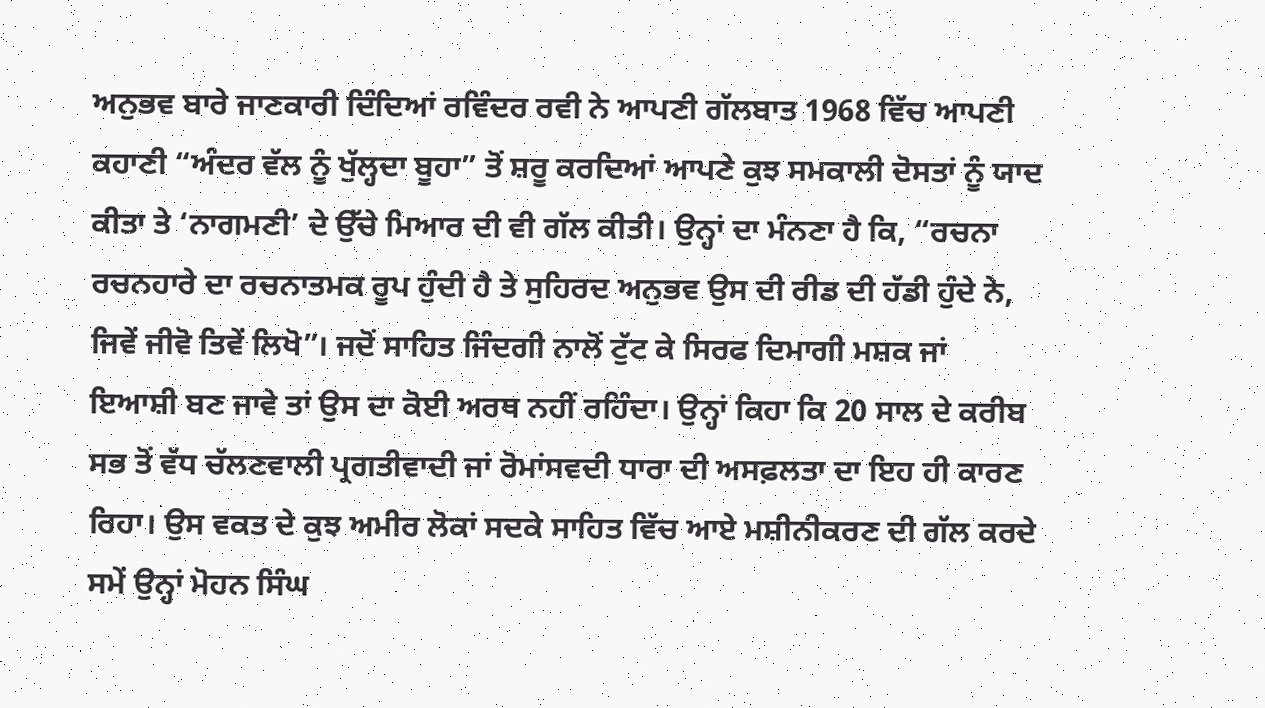ਅਨੁਭਵ ਬਾਰੇ ਜਾਣਕਾਰੀ ਦਿੰਦਿਆਂ ਰਵਿੰਦਰ ਰਵੀ ਨੇ ਆਪਣੀ ਗੱਲਬਾਤ 1968 ਵਿੱਚ ਆਪਣੀ ਕਹਾਣੀ “ਅੰਦਰ ਵੱਲ ਨੂੰ ਖੁੱਲ੍ਹਦਾ ਬੂਹਾ” ਤੋਂ ਸ਼ਰੂ ਕਰਦਿਆਂ ਆਪਣੇ ਕੁਝ ਸਮਕਾਲੀ ਦੋਸਤਾਂ ਨੂੰ ਯਾਦ ਕੀਤਾ ਤੇ ‘ਨਾਗਮਣੀ’ ਦੇ ਉੱਚੇ ਮਿਆਰ ਦੀ ਵੀ ਗੱਲ ਕੀਤੀ। ਉਨ੍ਹਾਂ ਦਾ ਮੰਨਣਾ ਹੈ ਕਿ, “ਰਚਨਾ ਰਚਨਹਾਰੇ ਦਾ ਰਚਨਾਤਮਕ ਰੂਪ ਹੁੰਦੀ ਹੈ ਤੇ ਸੁਹਿਰਦ ਅਨੁਭਵ ਉਸ ਦੀ ਰੀਡ ਦੀ ਹੱਡੀ ਹੁੰਦੇ ਨੇ, ਜਿਵੇਂ ਜੀਵੋ ਤਿਵੇਂ ਲਿਖੋ”। ਜਦੋਂ ਸਾਹਿਤ ਜਿੰਦਗੀ ਨਾਲੋਂ ਟੁੱਟ ਕੇ ਸਿਰਫ ਦਿਮਾਗੀ ਮਸ਼ਕ ਜਾਂ ਇਆਸ਼ੀ ਬਣ ਜਾਵੇ ਤਾਂ ਉਸ ਦਾ ਕੋਈ ਅਰਥ ਨਹੀਂ ਰਹਿੰਦਾ। ਉਨ੍ਹਾਂ ਕਿਹਾ ਕਿ 20 ਸਾਲ ਦੇ ਕਰੀਬ ਸਭ ਤੋਂ ਵੱਧ ਚੱਲਣਵਾਲੀ ਪ੍ਰਗਤੀਵਾਦੀ ਜਾਂ ਰੋਮਾਂਸਵਦੀ ਧਾਰਾ ਦੀ ਅਸਫ਼ਲਤਾ ਦਾ ਇਹ ਹੀ ਕਾਰਣ ਰਿਹਾ। ਉਸ ਵਕਤ ਦੇ ਕੁਝ ਅਮੀਰ ਲੋਕਾਂ ਸਦਕੇ ਸਾਹਿਤ ਵਿੱਚ ਆਏ ਮਸ਼ੀਨੀਕਰਣ ਦੀ ਗੱਲ ਕਰਦੇ ਸਮੇਂ ਉਨ੍ਹਾਂ ਮੋਹਨ ਸਿੰਘ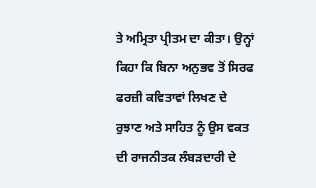ਤੇ ਅਮ੍ਰਿਤਾ ਪ੍ਰੀਤਮ ਦਾ ਕੀਤਾ। ਉਨ੍ਹਾਂ ਕਿਹਾ ਕਿ ਬਿਨਾ ਅਨੁਭਵ ਤੋਂ ਸਿਰਫ ਫਰਜ਼ੀ ਕਵਿਤਾਵਾਂ ਲਿਖਣ ਦੇ ਰੁਝਾਣ ਅਤੇ ਸਾਹਿਤ ਨੂੰ ਉਸ ਵਕਤ ਦੀ ਰਾਜਨੀਤਕ ਲੰਬੜਦਾਰੀ ਦੇ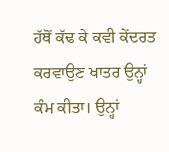ਹੱਥੋਂ ਕੱਢ ਕੇ ਕਵੀ ਕੇਂਦਰਤ ਕਰਵਾਉਣ ਖਾਤਰ ਉਨ੍ਹਾਂ ਕੰਮ ਕੀਤਾ। ਉਨ੍ਹਾਂ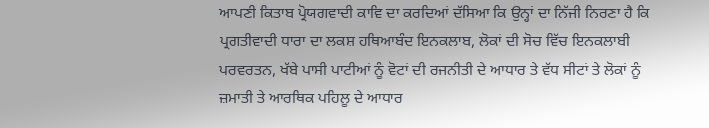ਆਪਣੀ ਕਿਤਾਬ ਪ੍ਰੋਯਗਵਾਦੀ ਕਾਵਿ ਦਾ ਕਰਦਿਆਂ ਦੱਸਿਆ ਕਿ ਉਨ੍ਹਾਂ ਦਾ ਨਿੱਜੀ ਨਿਰਣਾ ਹੈ ਕਿ ਪ੍ਰਗਤੀਵਾਦੀ ਧਾਰਾ ਦਾ ਲਕਸ਼ ਹਥਿਆਬੰਦ ਇਨਕਲਾਬ, ਲੋਕਾਂ ਦੀ ਸੋਚ ਵਿੱਚ ਇਨਕਲਾਬੀ ਪਰਵਰਤਨ, ਖੱਬੇ ਪਾਸੀ ਪਾਟੀਆਂ ਨੂੰ ਵੋਟਾਂ ਦੀ ਰਜਨੀਤੀ ਦੇ ਆਧਾਰ ਤੇ ਵੱਧ ਸੀਟਾਂ ਤੇ ਲੋਕਾਂ ਨੂੰ ਜ਼ਮਾਤੀ ਤੇ ਆਰਥਿਕ ਪਹਿਲੂ ਦੇ ਆਧਾਰ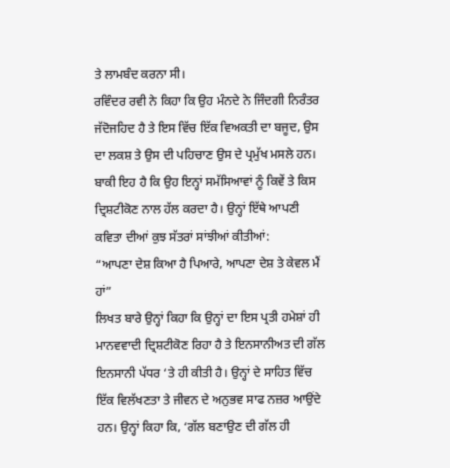ਤੇ ਲਾਮਬੰਦ ਕਰਨਾ ਸੀ।
ਰਵਿੰਦਰ ਰਵੀ ਨੇ ਕਿਹਾ ਕਿ ਉਹ ਮੰਨਦੇ ਨੇ ਜਿੰਦਗੀ ਨਿਰੰਤਰ ਜੱਦੋਜਹਿਦ ਹੈ ਤੇ ਇਸ ਵਿੱਚ ਇੱਕ ਵਿਅਕਤੀ ਦਾ ਬਜੂਦ, ਉਸ ਦਾ ਲਕਸ਼ ਤੇ ਉਸ ਦੀ ਪਹਿਚਾਣ ਉਸ ਦੇ ਪ੍ਰਮੁੱਖ ਮਸਲੇ ਹਨ। ਬਾਕੀ ਇਹ ਹੈ ਕਿ ਉਹ ਇਨ੍ਹਾਂ ਸਮੱਸਿਆਵਾਂ ਨੂੰ ਕਿਵੇਂ ਤੇ ਕਿਸ ਦ੍ਰਿਸ਼ਟੀਕੋਣ ਨਾਲ ਹੱਲ ਕਰਦਾ ਹੈ। ਉਨ੍ਹਾਂ ਇੱਥੇ ਆਪਣੀ ਕਵਿਤਾ ਦੀਆਂ ਕੁਝ ਸੱਤਰਾਂ ਸਾਂਝੀਆਂ ਕੀਤੀਆਂ:
“ਆਪਣਾ ਦੇਸ਼ ਕਿਆ ਹੈ ਪਿਆਰੇ, ਆਪਣਾ ਦੇਸ਼ ਤੇ ਕੇਵਲ ਮੈਂ ਹਾਂ”
ਲਿਖਤ ਬਾਰੇ ਉਨ੍ਹਾਂ ਕਿਹਾ ਕਿ ਉਨ੍ਹਾਂ ਦਾ ਇਸ ਪ੍ਰਤੀ ਹਮੇਸ਼ਾਂ ਹੀ ਮਾਨਵਵਾਦੀ ਦ੍ਰਿਸ਼ਟੀਕੋਣ ਰਿਹਾ ਹੈ ਤੇ ਇਨਸਾਨੀਅਤ ਦੀ ਗੱਲ ਇਨਸਾਨੀ ਪੱਧਰ ‘ਤੇ ਹੀ ਕੀਤੀ ਹੈ। ਉਨ੍ਹਾਂ ਦੇ ਸਾਹਿਤ ਵਿੱਚ ਇੱਕ ਵਿਲੱਖਣਤਾ ਤੇ ਜੀਵਨ ਦੇ ਅਨੁਭਵ ਸਾਫ ਨਜ਼ਰ ਆਉਂਦੇ ਹਨ। ਉਨ੍ਹਾਂ ਕਿਹਾ ਕਿ, ‘ਗੱਲ ਬਣਾਉਣ ਦੀ ਗੱਲ ਹੀ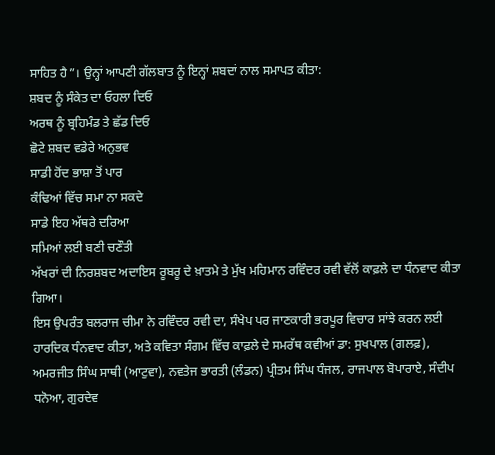ਸਾਹਿਤ ਹੈ”। ਉਨ੍ਹਾਂ ਆਪਣੀ ਗੱਲਬਾਤ ਨੂੰ ਇਨ੍ਹਾਂ ਸ਼ਬਦਾਂ ਨਾਲ ਸਮਾਪਤ ਕੀਤਾ:
ਸ਼ਬਦ ਨੂੰ ਸੰਕੇਤ ਦਾ ਓਹਲਾ ਦਿਓ
ਅਰਥ ਨੂੰ ਬ੍ਰਹਿਮੰਡ ਤੇ ਛੱਡ ਦਿਓ
ਛੋਟੇ ਸ਼ਬਦ ਵਡੇਰੇ ਅਨੁਭਵ
ਸਾਡੀ ਹੋਂਦ ਭਾਸ਼ਾ ਤੋਂ ਪਾਰ
ਕੰਢਿਆਂ ਵਿੱਚ ਸਮਾ ਨਾ ਸਕਦੇ
ਸਾਡੇ ਇਹ ਅੱਥਰੇ ਦਰਿਆ
ਸਮਿਆਂ ਲਈ ਬਣੀ ਚਣੌਤੀ
ਅੱਖਰਾਂ ਦੀ ਨਿਰਸ਼ਬਦ ਅਦਾਇਸ ਰੂਬਰੂ ਦੇ ਖ਼ਾਤਮੇ ਤੇ ਮੁੱਖ ਮਹਿਮਾਨ ਰਵਿੰਦਰ ਰਵੀ ਵੱਲੋਂ ਕਾਫ਼ਲੇ ਦਾ ਧੰਨਵਾਦ ਕੀਤਾ ਗਿਆ।
ਇਸ ਉਪਰੰਤ ਬਲਰਾਜ ਚੀਮਾ ਨੇ ਰਵਿੰਦਰ ਰਵੀ ਦਾ, ਸੰਖੇਪ ਪਰ ਜਾਣਕਾਰੀ ਭਰਪੂਰ ਵਿਚਾਰ ਸਾਂਝੇ ਕਰਨ ਲਈ ਹਾਰਦਿਕ ਧੰਨਵਾਦ ਕੀਤਾ, ਅਤੇ ਕਵਿਤਾ ਸੰਗਮ ਵਿੱਚ ਕਾਫ਼ਲੇ ਦੇ ਸਮਰੱਥ ਕਵੀਆਂ ਡਾ: ਸੁਖਪਾਲ (ਗਲਫ਼), ਅਮਰਜੀਤ ਸਿੰਘ ਸਾਥੀ (ਆਟੁਵਾ), ਨਵਤੇਜ ਭਾਰਤੀ (ਲੰਡਨ) ਪ੍ਰੀਤਮ ਸਿੰਘ ਧੰਜਲ, ਰਾਜਪਾਲ ਬੋਪਾਰਾਏ, ਸੰਦੀਪ ਧਨੋਆ, ਗੁਰਦੇਵ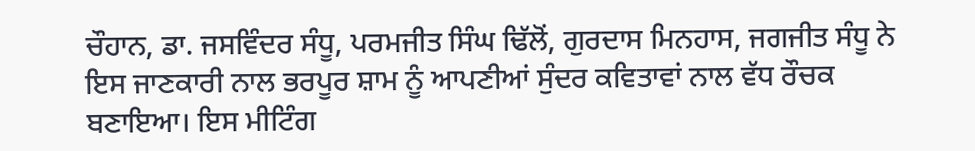ਚੌਹਾਨ, ਡਾ. ਜਸਵਿੰਦਰ ਸੰਧੂ, ਪਰਮਜੀਤ ਸਿੰਘ ਢਿੱਲੋਂ, ਗੁਰਦਾਸ ਮਿਨਹਾਸ, ਜਗਜੀਤ ਸੰਧੂ ਨੇ ਇਸ ਜਾਣਕਾਰੀ ਨਾਲ ਭਰਪੂਰ ਸ਼ਾਮ ਨੂੰ ਆਪਣੀਆਂ ਸੁੰਦਰ ਕਵਿਤਾਵਾਂ ਨਾਲ ਵੱਧ ਰੌਚਕ ਬਣਾਇਆ। ਇਸ ਮੀਟਿੰਗ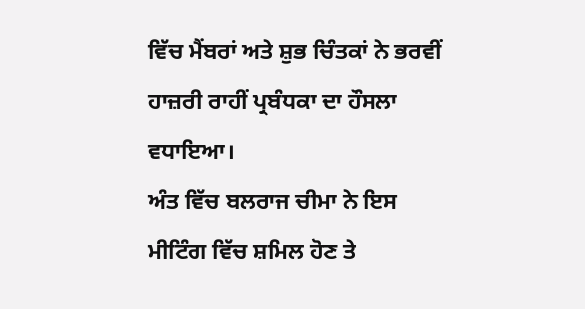ਵਿੱਚ ਮੈਂਬਰਾਂ ਅਤੇ ਸ਼ੁਭ ਚਿੰਤਕਾਂ ਨੇ ਭਰਵੀਂ ਹਾਜ਼ਰੀ ਰਾਹੀਂ ਪ੍ਰਬੰਧਕਾ ਦਾ ਹੌਸਲਾ ਵਧਾਇਆ।
ਅੰਤ ਵਿੱਚ ਬਲਰਾਜ ਚੀਮਾ ਨੇ ਇਸ ਮੀਟਿੰਗ ਵਿੱਚ ਸ਼ਮਿਲ ਹੋਣ ਤੇ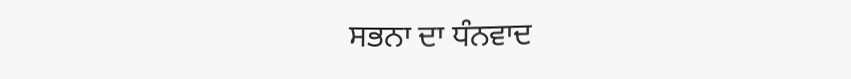ਸਭਨਾ ਦਾ ਧੰਨਵਾਦ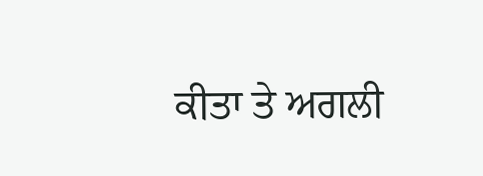ਕੀਤਾ ਤੇ ਅਗਲੀ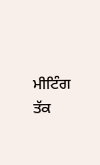ਮੀਟਿੰਗ ਤੱਕ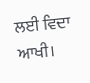ਲਈ ਵਿਦਾ ਆਖੀ।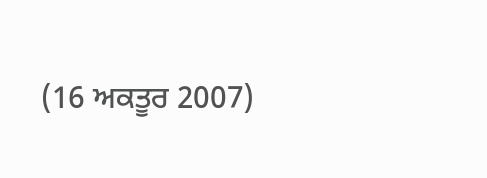(16 ਅਕਤੂਰ 2007)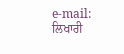e-mail:
ਲਿਖਾਰੀ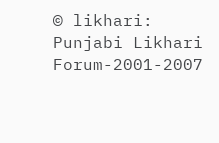© likhari: Punjabi Likhari Forum-2001-2007